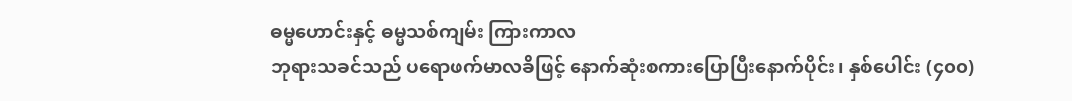ဓမ္မဟောင်းနှင့် ဓမ္မသစ်ကျမ်း ကြားကာလ
ဘုရားသခင်သည် ပရောဖက်မာလခိဖြင့် နောက်ဆုံးစကားပြောပြီးနောက်ပိုင်း၊ နှစ်ပေါင်း (၄၀၀)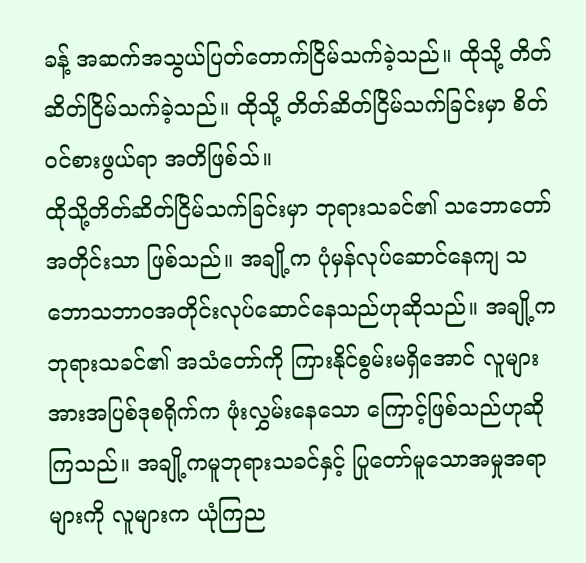ခန့် အဆက်အသွယ်ပြတ်တောက်ငြိမ်သက်ခဲ့သည်။ ထိုသို့ တိတ်ဆိတ်ငြိမ်သက်ခဲ့သည်။ ထိုသို့ တိတ်ဆိတ်ငြိမ်သက်ခြင်းမှာ စိတ်ဝင်စားဖွယ်ရာ အတိဖြစ်သ်။
ထိုသို့တိတ်ဆိတ်ငြိမ်သက်ခြင်းမှာ ဘုရားသခင်၏ သဘောတော်အတိုင်းသာ ဖြစ်သည်။ အချို့က ပုံမှန်လုပ်ဆောင်နေကျ သဘောသဘာဝအတိုင်းလုပ်ဆောင်နေသည်ဟုဆိုသည်။ အချို့က ဘုရားသခင်၏ အသံတော်ကို ကြားနိုင်စွမ်းမရှိအောင် လူများအားအပြစ်ဒုစရိုက်က ဖုံးလွှမ်းနေသော ကြောင့်ဖြစ်သည်ဟုဆိုကြသည်။ အချို့ကမူဘုရားသခင်နှင့် ပြုတော်မူသောအမှုအရာများကို လူများက ယုံကြည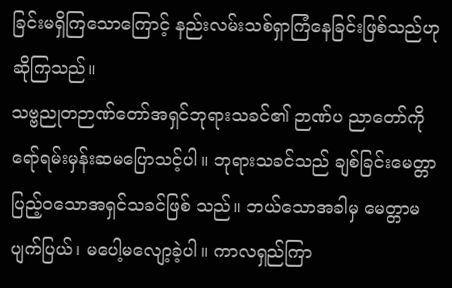ခြင်းမရှိကြသောကြောင့် နည်းလမ်းသစ်ရှာကြံနေခြင်းဖြစ်သည်ဟုဆိုကြသည်။
သဗ္ဗညုတဉာဏ်တော်အရှင်ဘုရားသခင်၏ ဉာဏ်ပ ညာတော်ကို ရော်ရမ်းမှန်းဆမပြောသင့်ပါ။ ဘုရားသခင်သည် ချစ်ခြင်းမေတ္တာပြည့်ဝသောအရှင်သခင်ဖြစ် သည်။ ဘယ်သောအခါမှ မေတ္တာမပျက်ပြယ်၊ မပေါ့မလျော့ခဲ့ပါ။ ကာလရှည်ကြာ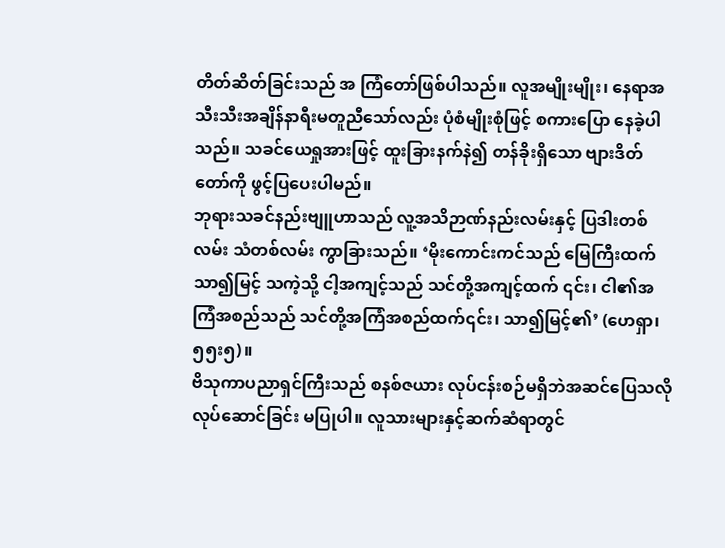တိတ်ဆိတ်ခြင်းသည် အ ကြံတော်ဖြစ်ပါသည်။ လူအမျိုးမျိုး၊ နေရာအသီးသီးအချိန်နာရီးမတူညီသော်လည်း ပုံစံမျိုးစုံဖြင့် စကားပြော နေခဲ့ပါသည်။ သခင်ယေရှုအားဖြင့် ထူးခြားနက်နဲ၍ တန်ခိုးရှိသော ဗျားဒိတ်တော်ကို ဖွင့်ပြပေးပါမည်။
ဘုရားသခင်နည်းဗျူဟာသည် လူ့အသိဉာဏ်နည်းလမ်းနှင့် ပြဒါးတစ်လမ်း သံတစ်လမ်း ကွာခြားသည်။ ‘မိုးကောင်းကင်သည် မြေကြီးထက်သာ၍မြင့် သကဲ့သို့ ငါ့အကျင့်သည် သင်တို့အကျင့်ထက် ၎င်း၊ ငါ၏အကြံအစည်သည် သင်တို့အကြံအစည်ထက်၎င်း၊ သာ၍မြင့်၏’ (ဟေရှာ၊ ၅၅း၅)။
ဗိသုကာပညာရှင်ကြီးသည် စနစ်ဇယား လုပ်ငန်းစဉ်မရှိဘဲအဆင်ပြေသလို လုပ်ဆောင်ခြင်း မပြုပါ။ လူသားများနှင့်ဆက်ဆံရာတွင်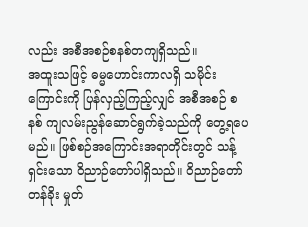လည်း အစီအစဉ်စနစ်တကျရှိသည်။
အထူးသဖြင့် ဓမ္မဟောင်းကာလရှိ သမိုင်းကြောင်းကို ပြန်လှည့်ကြည့်လျှင် အစီအစဉ် စနစ် ကျလမ်းညွန်ဆောင်ရွက်ခဲ့သည်ကို တွေ့ရပေမည်။ ဖြစ်စဉ်အကြောင်းအရာတိုင်းတွင် သန့်ရှင်းသော ဝိညာဉ်တော်ပါရှိသည်။ ဝိညာဉ်တော်တန်ခိုး မှုတ်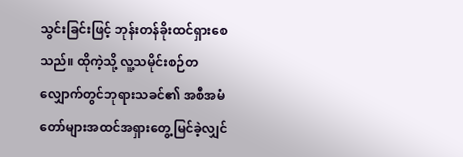သွင်းခြင်းဖြင့် ဘုန်းတန်ခိုးထင်ရှားစေသည်။ ထိုကဲ့သို့ လူ့သမိုင်းစဉ်တလျှောက်တွင်ဘုရားသခင်၏ အစီအမံတော်များအထင်အရှားတွေ့မြင်ခဲ့လျှင်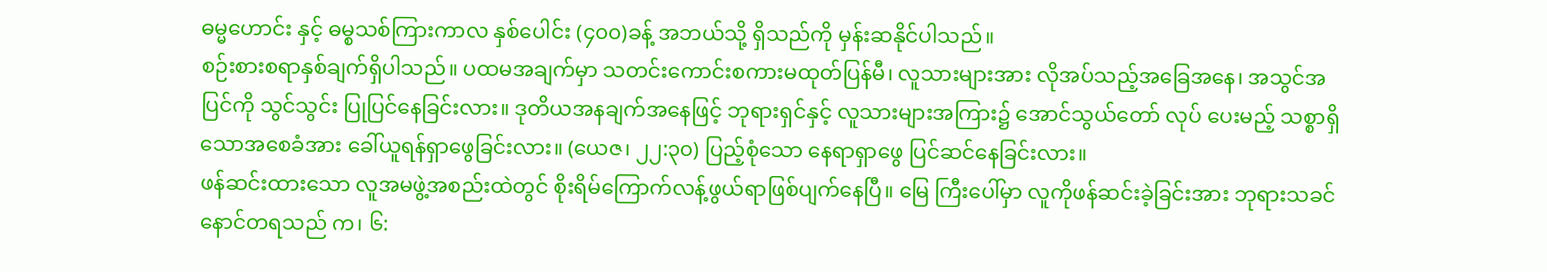ဓမ္မဟောင်း နှင့် ဓမ္စသစ်ကြားကာလ နှစ်ပေါင်း (၄၀၀)ခန့် အဘယ်သို့ ရှိသည်ကို မှန်းဆနိုင်ပါသည်။
စဉ်းစားစရာနှစ်ချက်ရှိပါသည်။ ပထမအချက်မှာ သတင်းကောင်းစကားမထုတ်ပြန်မီ၊ လူသားများအား လိုအပ်သည့်အခြေအနေ၊ အသွင်အပြင်ကို သွင်သွင်း ပြုပြင်နေခြင်းလား။ ဒုတိယအနချက်အနေဖြင့် ဘုရားရှင်နှင့် လူသားများအကြား၌ အောင်သွယ်တော် လုပ် ပေးမည့် သစ္စာရှိသောအစေခံအား ခေါ်ယူရန်ရှာဖွေခြင်းလား။ (ယေဇ၊ ၂၂:၃၀) ပြည့်စုံသော နေရာရှာဖွေ ပြင်ဆင်နေခြင်းလား။
ဖန်ဆင်းထားသော လူအမဖွဲ့အစည်းထဲတွင် စိုးရိမ်ကြောက်လန့်ဖွယ်ရာဖြစ်ပျက်နေပြီ။ မြေ ကြီးပေါ်မှာ လူကိုဖန်ဆင်းခဲ့ခြင်းအား ဘုရားသခင် နောင်တရသည် က၊ ၆: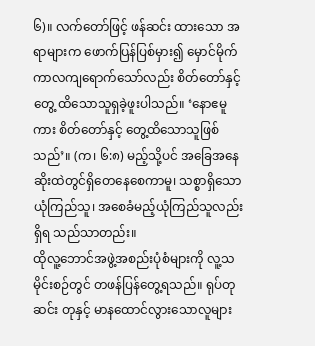၆)။ လက်တော်ဖြင့် ဖန်ဆင်း ထားသော အရာများက ဖောက်ပြန်ပြစ်မှား၍ မှောင်မိုက်ကာလကျရောက်သော်လည်း စိတ်တော်နှင့်တွေ့ ထိသောသူရှခဲ့ဖူးပါသည်။ ‘နောဧမူကား စိတ်တော်နှင့် တွေ့ထိသောသူဖြစ်သည်’။ (က၊ ၆:၈) မည့်သို့ပင် အခြေအနေဆိုးထဲတွင်ရှိတေနေစေကာမူ၊ သစ္စာရှိသော ယုံကြည်သူ၊ အစေခံမည့်ယုံကြည်သူလည်းရှိရ သည်သာတည်း။
ထိုလူ့ဘောင်အဖွဲ့အစည်းပုံစံများကို လူ့သမိုင်းစဉ်တွင် တဖန်ပြန်တွေ့ရသည်။ ရုပ်တုဆင်း တုနှင့် မာနထောင်လွားသောလူများ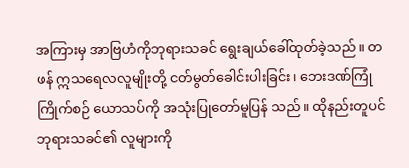အကြားမှ အာဗြဟံကိုဘုရားသခင် ရွေးချယ်ခေါ်ထုတ်ခဲ့သည်။ တဖန် ဣသရေလလူမျိုးတို့ ငတ်မွတ်ခေါင်းပါးခြင်း၊ ဘေးဒဏ်ကြုံကြိုက်စဉ် ယောသပ်ကို အသုံးပြုတော်မူပြန် သည်။ ထိုနည်းတူပင် ဘုရားသခင်၏ လူများကို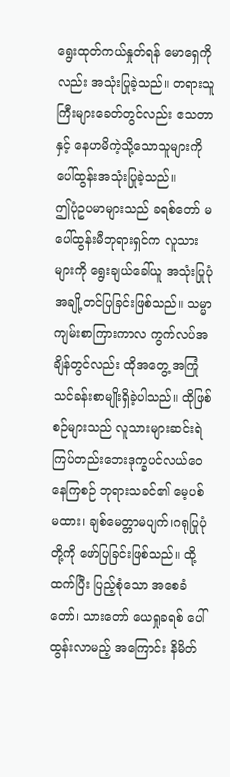ရွေးထုတ်ကယ်နှုတ်ရန် မောရှေကိုလည်း အသုံးပြုခဲ့သည်။ တရားသူကြီးများခေတ်တွင်လည်း ဧသတာနှင့် နေဟမိကဲ့သို့သောသူများကို ပေါ်ထွန်းအသုံးပြုခဲ့သည်။
ဤပုံဥပမာများသည် ခရစ်တော် မပေါ်ထွန်းမီဘုရားရှင်က လူသားများကို ရွေးချယ်ခေါ်ယူ အသုံးပြုပုံအချို့တင်ပြခြင်းဖြစ်သည်။ သမ္မာကျမ်းစာကြားကာလ ကွက်လပ်အချိန်တွင်လည်း ထိုအတွေ့ အကြုံသင်ခန်းစာမျိုးရှိခဲ့ပါသည်။ ထိုဖြစ်စဉ်များသည် လူသားများဆင်းရဲကြပ်တည်းဘေးဒုက္ခပင်လယ်ဝေ နေကြစဉ် ဘုရားသခင်၏ မေ့ပစ်မထား၊ ချစ်မေတ္တာမပျက်၊ဂရုပြုပုံတို့ကို ဖော်ပြခြင်းဖြစ်သည်။ ထို့ထက်ပြီး ပြည့်စုံသော အစေခံတော်၊ သားတော် ယေရှုခရစ် ပေါ်ထွန်းလာမည့် အကြောင်း နိမိတ်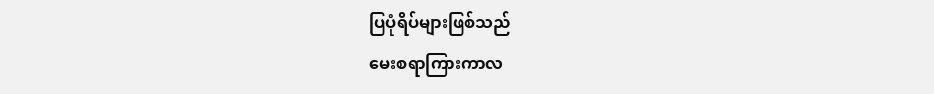ပြပုံရိပ်များဖြစ်သည်
မေးစရာကြားကာလ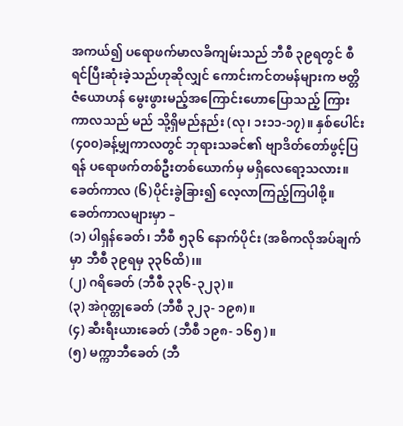အကယ်၍ ပရောဖက်မာလခိကျမ်းသည် ဘီစီ ၃၉ရတွင် စီရင်ပြီးဆုံးခဲ့သည်ဟုဆိုလျှင် ကောင်းကင်တမန်များက ဗတ္တိဇံယောဟန် မွေးဖွားမည့်အကြောင်းဟောပြောသည့် ကြားကာလသည် မည် သို့ရှိမည်နည်း (လု၊ ၁း၁၁-၁၇)။ နှစ်ပေါင်း (၄၀၀)ခန့်မျှကာလတွင် ဘုရားသခင်၏ ဗျာဒိတ်တော်ဖွင့်ပြရန် ပရောဖက်တစ်ဦးတစ်ယောက်မှ မရှိလေရော့သလား။
ခေတ်ကာလ (၆)ပိုင်းခွဲခြား၍ လေ့လာကြည့်ကြပါစို့။ ခေတ်ကာလများမှာ –
(၁) ပါရှန်ခေတ်၊ ဘီစီ ၅၃၆ နောက်ပိုင်း (အဓိကလိုအပ်ချက်မှာ ဘီစီ ၃၉ရမှ ၃၃၆ထိ)၊။
(၂) ဂရိခေတ် (ဘီစီ ၃၃၆-၃၂၃)။
(၃) အဲဂုတ္တုခေတ် (ဘီစီ ၃၂၃- ၁၉၈)။
(၄) ဆီးရီးယားခေတ် (ဘီစီ ၁၉၈- ၁၆၅)။
(၅) မက္ကာဘီခေတ် (ဘီ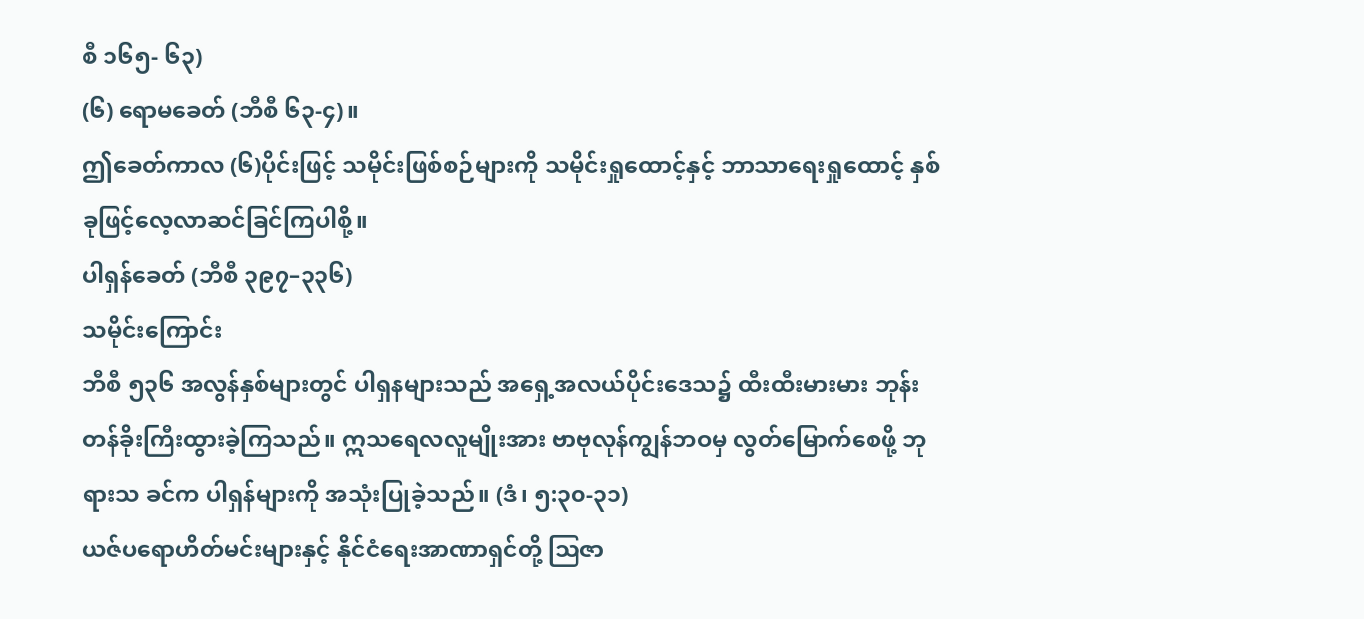စီ ၁၆၅- ၆၃)
(၆) ရောမခေတ် (ဘီစီ ၆၃-၄)။
ဤခေတ်ကာလ (၆)ပိုင်းဖြင့် သမိုင်းဖြစ်စဉ်များကို သမိုင်းရှုထောင့်နှင့် ဘာသာရေးရှုထောင့် နှစ်ခုဖြင့်လေ့လာဆင်ခြင်ကြပါစို့။
ပါရှန်ခေတ် (ဘီစီ ၃၉၇–၃၃၆)
သမိုင်းကြောင်း
ဘီစီ ၅၃၆ အလွန်နှစ်များတွင် ပါရှနများသည် အရှေ့အလယ်ပိုင်းဒေသ၌ ထီးထီးမားမား ဘုန်းတန်ခိုးကြီးထွားခဲ့ကြသည်။ ဣသရေလလူမျိုးအား ဗာဗုလုန်ကျွန်ဘဝမှ လွတ်မြောက်စေဖို့ ဘုရားသ ခင်က ပါရှန်များကို အသုံးပြုခဲ့သည်။ (ဒံ၊ ၅:၃၀-၃၁)
ယဇ်ပရောဟိတ်မင်းများနှင့် နိုင်ငံရေးအာဏာရှင်တို့ ဩဇာ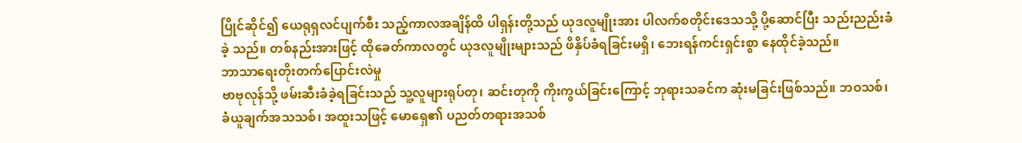ပြိုင်ဆိုင်၍ ယေရုရှလင်ပျက်စီး သည့်ကာလအချိန်ထိ ပါရှန်းတို့သည် ယုဒလူမျိုးအား ပါလက်စတိုင်းဒေသသို့ ပို့ဆောင်ပြီး သည်းညည်းခံခဲ့ သည်။ တစ်နည်းအားဖြင့် ထိုခေတ်ကာလတွင် ယုဒလူမျိုးများသည် ဖိနှိပ်ခံရခြင်းမရှိ၊ ဘေးရန်ကင်းရှင်းစွာ နေထိုင်ခဲ့သည်။
ဘာသာရေးတိုးတက်ပြောင်းလဲမှု
ဗာဗုလုန်သို့ ဖမ်းဆီးခံခဲ့ရခြင်းသည် သူ့လူများရုပ်တု၊ ဆင်းတုကို ကိုးကွယ်ခြင်းကြောင့် ဘုရားသခင်က ဆုံးမခြင်းဖြစ်သည်။ ဘဝသစ်၊ ခံယူချက်အသသစ်၊ အထူးသဖြင့် မောရှေ၏ ပညတ်တရားအသစ်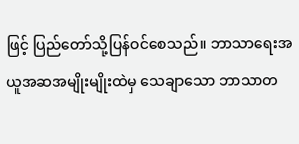ဖြင့် ပြည်တော်သို့ပြန်ဝင်စေသည်။ ဘာသာရေးအယူအဆအမျိုးမျိုးထဲမှ သေချာသော ဘာသာတ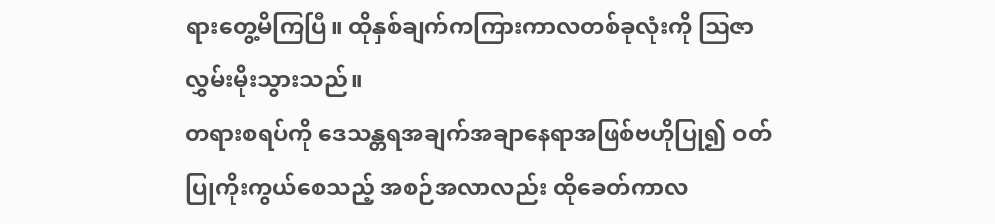ရားတွေ့မိကြပြီ။ ထိုနှစ်ချက်ကကြားကာလတစ်ခုလုံးကို ဩဇာလွှမ်းမိုးသွားသည်။
တရားစရပ်ကို ဒေသန္တရအချက်အချာနေရာအဖြစ်ဗဟိုပြု၍ ဝတ်ပြုကိုးကွယ်စေသည့် အစဉ်အလာလည်း ထိုခေတ်ကာလ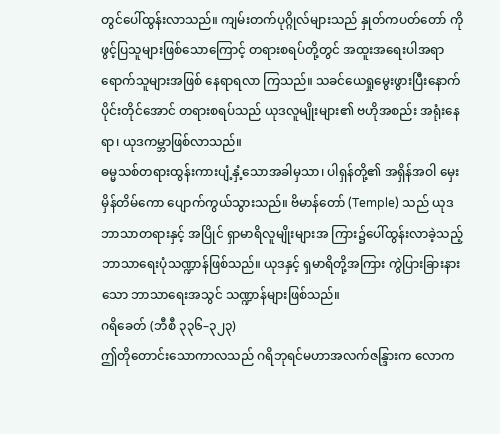တွင်ပေါ်ထွန်းလာသည်။ ကျမ်းတက်ပုဂ္ဂိုလ်များသည် နှုတ်ကပတ်တော် ကိုဖွင့်ပြသူများဖြစ်သောကြောင့် တရားစရပ်တို့တွင် အထူးအရေးပါအရာရောက်သူများအဖြစ် နေရာရလာ ကြသည်။ သခင်ယေရှုမွေးဖွားပြီးနောက်ပိုင်းတိုင်အောင် တရားစရပ်သည် ယုဒလူမျိုးများ၏ ဗဟိုအစည်း အရုံးနေရာ၊ ယုဒကမ္ဘာဖြစ်လာသည်။
ဓမ္မသစ်တရားထွန်းကားပျံ့နှံ့သောအခါမှသာ၊ ပါရှန်တို့၏ အရှိန်အဝါ မှေးမှိန်တိမ်ကော ပျောက်ကွယ်သွားသည်။ ဗိမာန်တော် (Temple) သည် ယုဒဘာသာတရားနှင့် အပြိုင် ရှာမာရိလူမျိုးများအ ကြား၌ပေါ်ထွန်းလာခဲ့သည့် ဘာသာရေးပုံသဏ္ဍာန်ဖြစ်သည်။ ယုဒနှင့် ရှမာရိတို့အကြား ကွဲပြားခြားနား သော ဘာသာရေးအသွင် သဏ္ဍာန်များဖြစ်သည်။
ဂရိခေတ် (ဘီစီ ၃၃၆–၃၂၃)
ဤတိုတောင်းသောကာလသည် ဂရိဘုရင်မဟာအလက်ဇန္ဒြားက လောက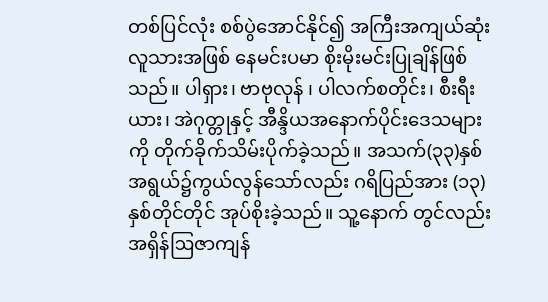တစ်ပြင်လုံး စစ်ပွဲအောင်နိုင်၍ အကြီးအကျယ်ဆုံးလူသားအဖြစ် နေမင်းပမာ စိုးမိုးမင်းပြုချိန်ဖြစ်သည်။ ပါရှား၊ ဗာဗုလုန် ၊ ပါလက်စတိုင်း၊ စီးရီးယား၊ အဲဂုတ္တုနှင့် အီန္ဒိယအနောက်ပိုင်းဒေသများကို တိုက်ခိုက်သိမ်းပိုက်ခဲ့သည်။ အသက်(၃၃)နှစ်အရွယ်၌ကွယ်လွန်သော်လည်း ဂရိပြည်အား (၁၃)နှစ်တိုင်တိုင် အုပ်စိုးခဲ့သည်။ သူ့နောက် တွင်လည်း အရှိန်ဩဇာကျန်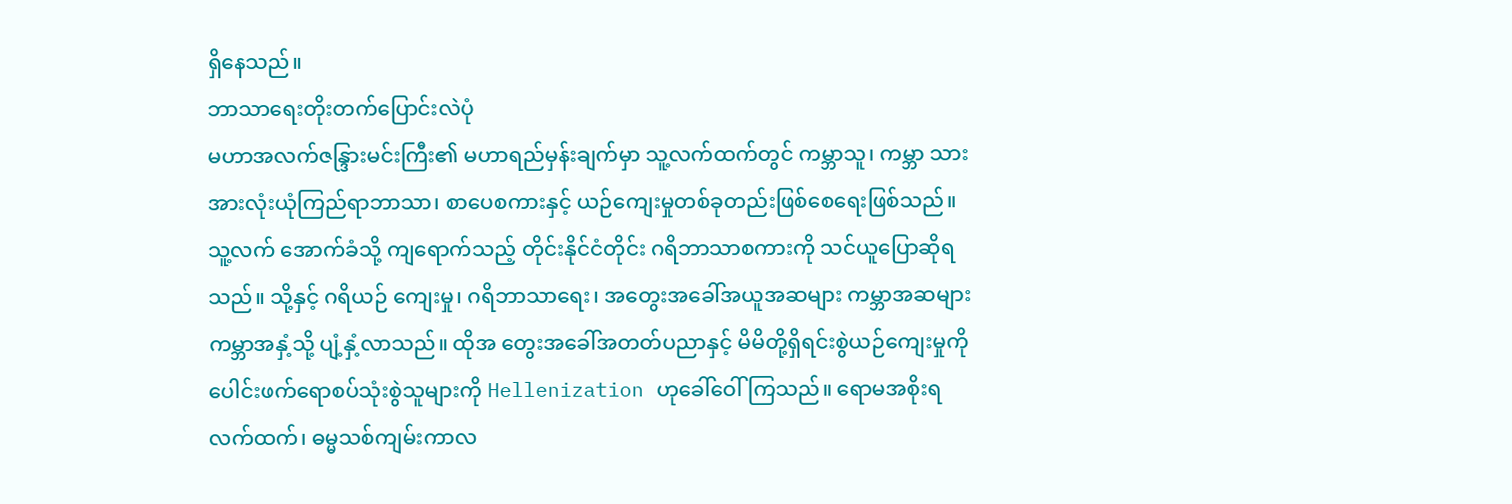ရှိနေသည်။
ဘာသာရေးတိုးတက်ပြောင်းလဲပုံ
မဟာအလက်ဇန္ဒြားမင်းကြီး၏ မဟာရည်မှန်းချက်မှာ သူ့လက်ထက်တွင် ကမ္ဘာသူ၊ ကမ္ဘာ သားအားလုံးယုံကြည်ရာဘာသာ၊ စာပေစကားနှင့် ယဉ်ကျေးမှုတစ်ခုတည်းဖြစ်စေရေးဖြစ်သည်။ သူ့လက် အောက်ခံသို့ ကျရောက်သည့် တိုင်းနိုင်ငံတိုင်း ဂရိဘာသာစကားကို သင်ယူပြောဆိုရသည်။ သို့နှင့် ဂရိယဉ် ကျေးမှု၊ ဂရိဘာသာရေး၊ အတွေးအခေါ်အယူအဆများ ကမ္ဘာအဆများ ကမ္ဘာအနှံ့သို့ ပျံ့နှံ့လာသည်။ ထိုအ တွေးအခေါ်အတတ်ပညာနှင့် မိမိတို့ရှိရင်းစွဲယဉ်ကျေးမှုကို ပေါင်းဖက်ရောစပ်သုံးစွဲသူများကို Hellenization ဟုခေါ်ဝေါ်ကြသည်။ ရောမအစိုးရလက်ထက်၊ ဓမ္မသစ်ကျမ်းကာလ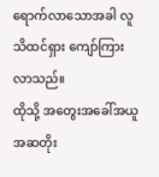ရောက်လာသောအခါ လူသိထင်ရှား ကျော်ကြားလာသည်။
ထိုသို့ အတွေးအခေါ်အယူအဆတိုး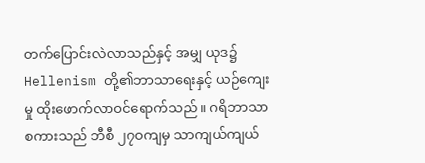တက်ပြောင်းလဲလာသည်နှင့် အမျှ ယုဒ၌ Hellenism တို့၏ဘာသာရေးနှင့် ယဉ်ကျေးမှု ထိုးဖောက်လာဝင်ရောက်သည်။ ဂရိဘာသာစကားသည် ဘီစီ ၂၇ဝကျမှ သာကျယ်ကျယ်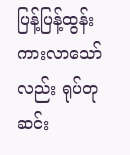ပြန့်ပြန့်ထွန်းကားလာသော်လည်း ရုပ်တုဆင်း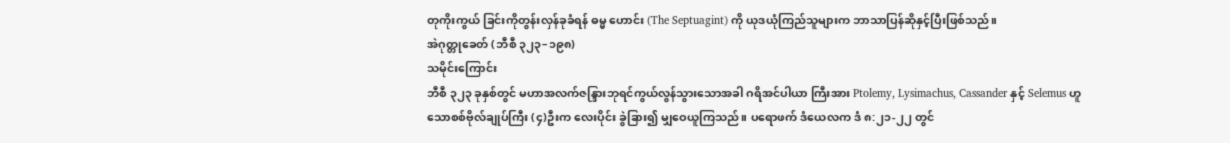တုကိုးကွယ် ခြင်းကိုတွန်းလှန်ခုခံရန် ဓမ္မ ဟောင်း (The Septuagint) ကို ယုဒယုံကြည်သူများက ဘာသာပြန်ဆိုနှင့်ပြီးဖြစ်သည်။
အဲဂုတ္တုခေတ် (ဘီစီ ၃၂၃–၁၉၈)
သမိုင်းကြောင်း
ဘီစီ ၃၂၃ ခုနှစ်တွင် မဟာအလက်ဇန္ဒြားဘုရင်ကွယ်လွန်သွားသောအခါ ဂရိအင်ပါယာ ကြီးအား Ptolemy, Lysimachus, Cassander နှင့် Selemus ဟူသောစစ်ဗိုလ်ချုပ်ကြီး (၄)ဦးက လေးပိုင်း ခွဲခြား၍ မျှဝေယူကြသည်။ ပရောဖက် ဒံယေလက ဒံ ၈:၂၁-၂၂ တွင်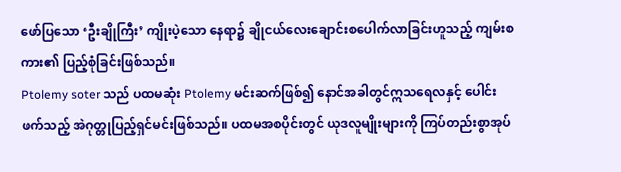ဖော်ပြသော ‘ဦးချိုကြီး’ ကျိုးပဲ့သော နေရာ၌ ချိုငယ်လေးချောင်းစပေါက်လာခြင်းဟူသည့် ကျမ်းစကား၏ ပြည့်စုံခြင်းဖြစ်သည်။
Ptolemy soter သည် ပထမဆုံး Ptolemy မင်းဆက်ဖြစ်၍ နောင်အခါတွင်ဣသရေလနှင့် ပေါင်းဖက်သည့် အဲဂုတ္တုပြည့်ရှင်မင်းဖြစ်သည်။ ပထမအစပိုင်းတွင် ယုဒလူမျိုးများကို ကြပ်တည်းစွာအုပ်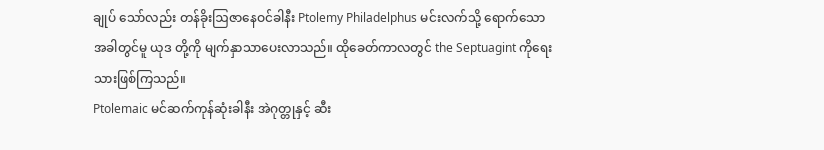ချုပ် သော်လည်း တန်ခိုးဩဇာနေဝင်ခါနီး Ptolemy Philadelphus မင်းလက်သို့ ရောက်သောအခါတွင်မူ ယုဒ တို့ကို မျက်နှာသာပေးလာသည်။ ထိုခေတ်ကာလတွင် the Septuagint ကိုရေးသားဖြစ်ကြသည်။
Ptolemaic မင်ဆက်ကုန်ဆုံးခါနီး အဲဂုတ္တုနှင့် ဆီး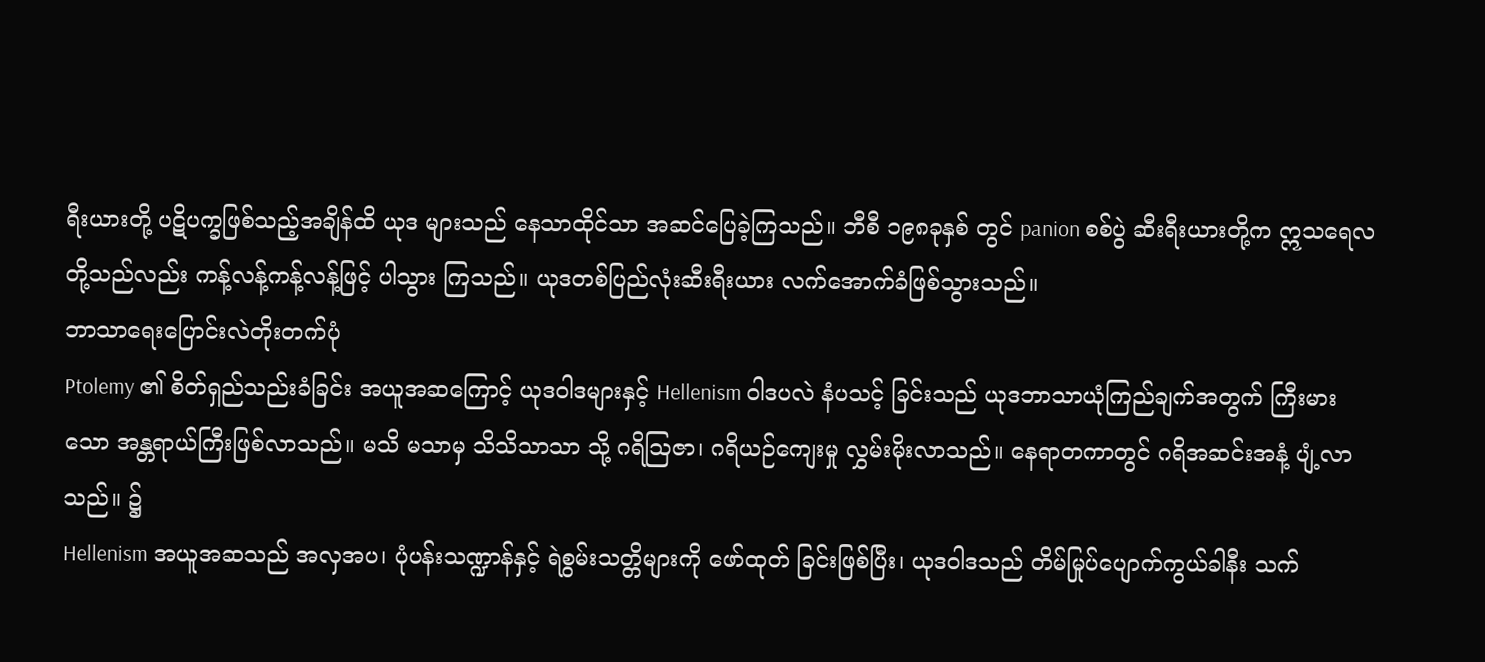ရီးယားတို့ ပဋိပက္ခဖြစ်သည့်အချိန်ထိ ယုဒ များသည် နေသာထိုင်သာ အဆင်ပြေခဲ့ကြသည်။ ဘီစီ ၁၉၈ခုနှစ် တွင် panion စစ်ပွဲ ဆီးရီးယားတို့က ဣသရေလတို့သည်လည်း ကန့်လန့်ကန့်လန့်ဖြင့် ပါသွား ကြသည်။ ယုဒတစ်ပြည်လုံးဆီးရီးယား လက်အောက်ခံဖြစ်သွားသည်။
ဘာသာရေးပြောင်းလဲတိုးတက်ပုံ
Ptolemy ၏ စိတ်ရှည်သည်းခံခြင်း အယူအဆကြောင့် ယုဒဝါဒများနှင့် Hellenism ဝါဒပလဲ နံပသင့် ခြင်းသည် ယုဒဘာသာယုံကြည်ချက်အတွက် ကြီးမားသော အန္တရာယ်ကြီးဖြစ်လာသည်။ မသိ မသာမှ သိသိသာသာ သို့ ဂရိဩဇာ၊ ဂရိယဉ်ကျေးမှု လွှမ်းမိုးလာသည်။ နေရာတကာတွင် ဂရိအဆင်းအနံ့ ပျံ့လာသည်။ ၌
Hellenism အယူအဆသည် အလှအပ၊ ပုံပန်းသဏ္ဍာန်နှင့် ရဲစွမ်းသတ္တိများကို ဖော်ထုတ် ခြင်းဖြစ်ပြီး၊ ယုဒဝါဒသည် တိမ်မြုပ်ပျောက်ကွယ်ခါနီး သက်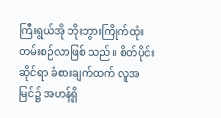ကြီးရွယ်အို ဘိုးဘွားကြိုက်ထုံးတမ်းစဉ်လာဖြစ် သည်။ စိတ်ပိုင်းဆိုင်ရာ ခံစားချက်ထက် လူအမြင်၌ အဟန့်ရှိ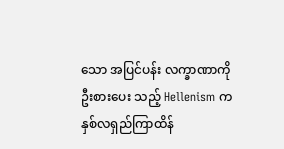သော အပြင်ပန်း လက္ခာဏာကို ဦးစားပေး သည့် Hellenism က နှစ်လရှည်ကြာထိန်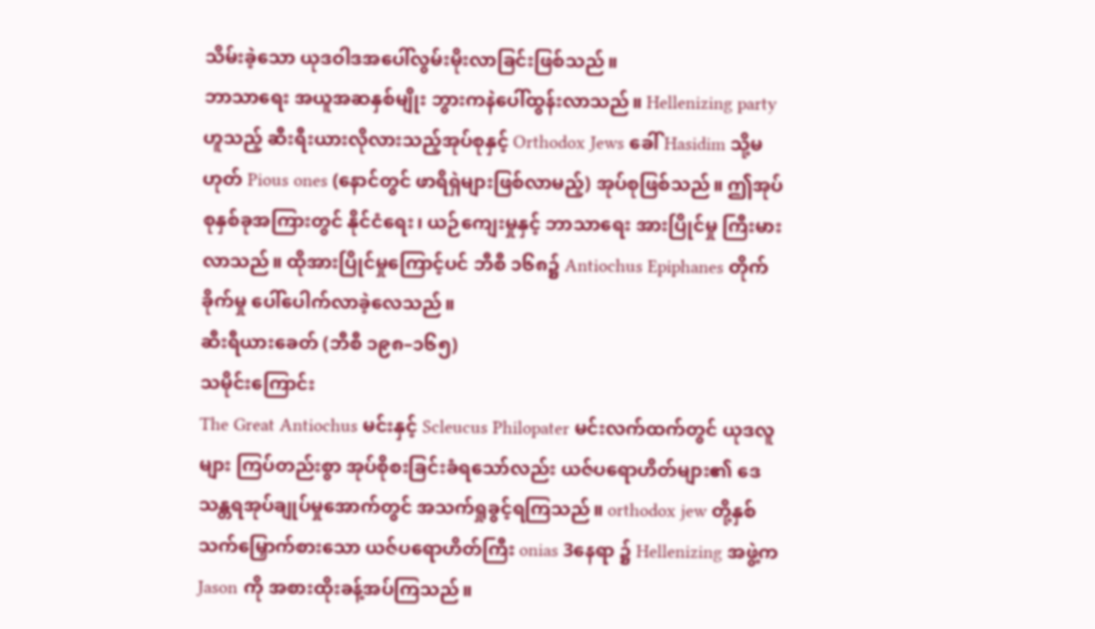သိမ်းခဲ့သော ယုဒဝါဒအပေါ်လွမ်းမိုးလာခြင်းဖြစ်သည်။
ဘာသာရေး အယူအဆနှစ်မျိုး ဘွားကနဲပေါ်ထွန်းလာသည်။ Hellenizing party ဟူသည့် ဆီးရီးယားလိုလားသည့်အုပ်စုနှင့် Orthodox Jews ခေါ် Hasidim သို့မဟုတ် Pious ones (နောင်တွင် ဖာရိရှဲများဖြစ်လာမည့်) အုပ်စုဖြစ်သည်။ ဤအုပ်စုနှစ်ခုအကြားတွင် နိုင်ငံရေး၊ ယဉ်ကျေးမှုနှင့် ဘာသာရေး အားပြိုင်မှု ကြီးမားလာသည်။ ထိုအားပြိုင်မှုကြောင့်ပင် ဘီစီ ၁၆၈၌ Antiochus Epiphanes တိုက်ခိုက်မှု ပေါ်ပေါက်လာခဲ့လေသည်။
ဆီးရီယားခေတ် (ဘီစီ ၁၉၈–၁၆၅)
သမိုင်းကြောင်း
The Great Antiochus မင်းနှင့် Scleucus Philopater မင်းလက်ထက်တွင် ယုဒလူများ ကြပ်တည်းစွာ အုပ်စိုစးခြင်းခံရသော်လည်း ယဇ်ပရောဟိတ်များ၏ ဒေသန္တရအုပ်ချုပ်မှုအောက်တွင် အသက်ရှုခွင့်ရကြသည်။ orthodox jew တို့နှစ်သက်မြှောက်စားသော ယဇ်ပရောဟိတ်ကြီး onias 3နေရာ ၌ Hellenizing အဖွဲ့က Jason ကို အစားထိုးခန့်အပ်ကြသည်။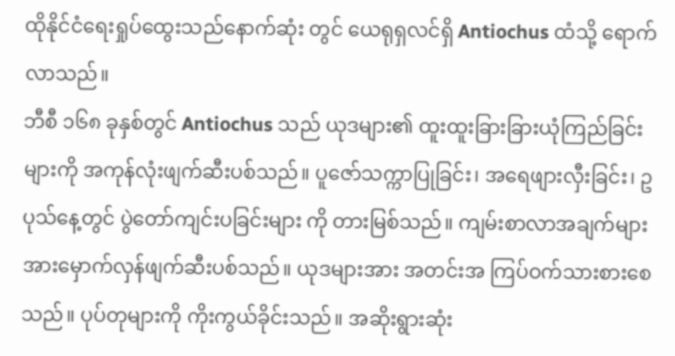ထိုနိုင်ငံရေးရှုပ်ထွေးသည်နောက်ဆုံး တွင် ယေရုရှလင်ရှိ Antiochus ထံသို့ ရောက်လာသည်။
ဘီစီ ၁၆၈ ခုနှစ်တွင် Antiochus သည် ယုဒများ၏ ထူးထူးခြားခြားယုံကြည်ခြင်းများကို အကုန်လုံးဖျက်ဆီးပစ်သည်။ ပူဇော်သက္ကာပြုခြင်း၊ အရေဖျားလှီးခြင်း၊ ဥပုသ်နေ့တွင် ပွဲတော်ကျင်းပခြင်းများ ကို တားမြစ်သည်။ ကျမ်းစာလာအချက်များအားမှောက်လှန်ဖျက်ဆီးပစ်သည်။ ယုဒများအား အတင်းအ ကြပ်ဝက်သားစားစေသည်။ ပုပ်တုများကို ကိုးကွယ်ခိုင်းသည်။ အဆိုးရွားဆုံး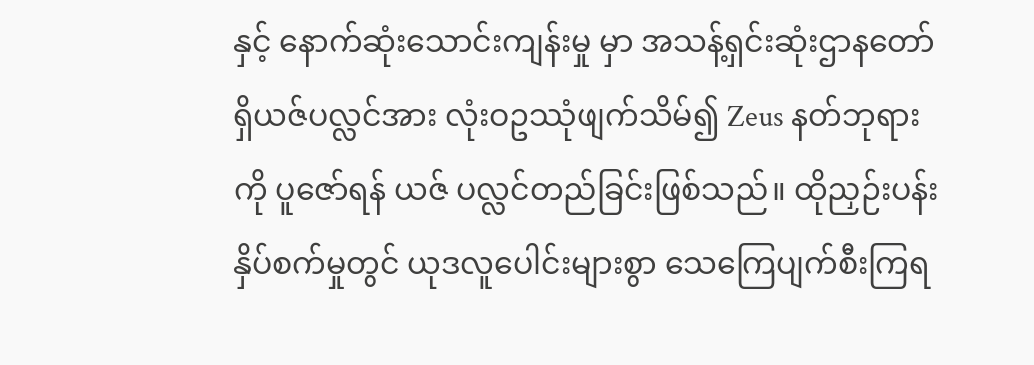နှင့် နောက်ဆုံးသောင်းကျန်းမှု မှာ အသန့်ရှင်းဆုံးဌာနတော်ရှိယဇ်ပလ္လင်အား လုံးဝဥဿုံဖျက်သိမ်၍ Zeus နတ်ဘုရားကို ပူဇော်ရန် ယဇ် ပလ္လင်တည်ခြင်းဖြစ်သည်။ ထိုညှဉ်းပန်းနှိပ်စက်မှုတွင် ယုဒလူပေါင်းများစွာ သေကြေပျက်စီးကြရ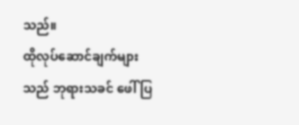သည်။
ထိုလုပ်ဆောင်ချက်များသည် ဘုရားသခင် ဖေါ်ပြ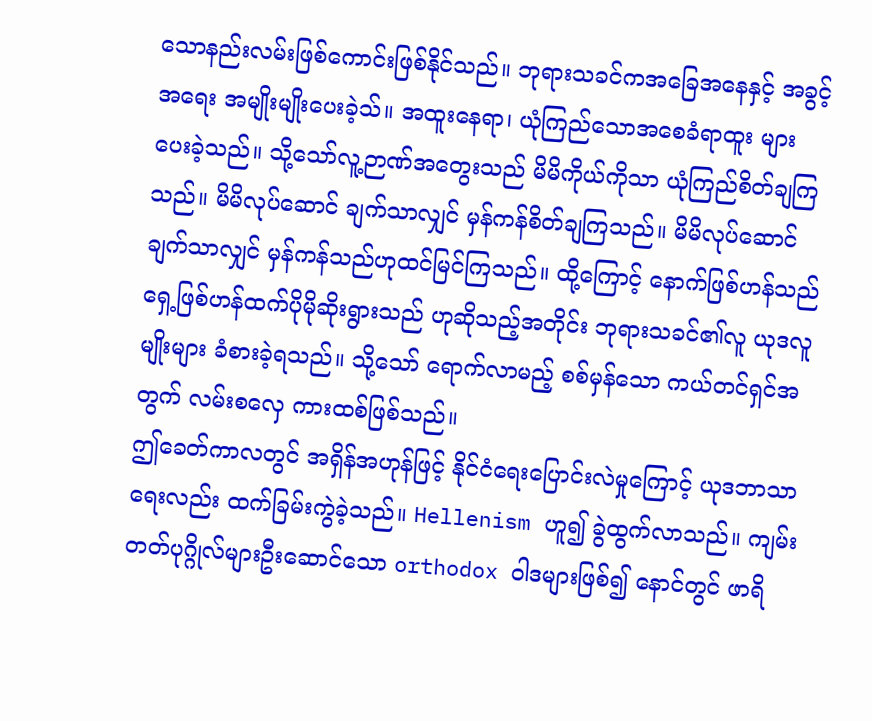သောနည်းလမ်းဖြစ်ကောင်းဖြစ်နိုင်သည်။ ဘုရားသခင်ကအခြေအနေနှင့် အခွင့်အရေး အမျိုးမျိုးပေးခဲ့သ်။ အထူးနေရာ၊ ယုံကြည်သောအစေခံရာထူး များပေးခဲ့သည်။ သို့သော်လူ့ဉာဏ်အတွေးသည် မိမိကိုယ်ကိုသာ ယုံကြည်စိတ်ချကြသည်။ မိမိလုပ်ဆောင် ချက်သာလျှင် မှန်ကန်စိတ်ချကြသည်။ မိမိလုပ်ဆောင်ချက်သာလျှင် မှန်ကန်သည်ဟုထင်မြင်ကြသည်။ ထို့ကြောင့် နောက်ဖြစ်ဟန်သည် ရှေ့ဖြစ်ဟန်ထက်ပိုမိုဆိုးရွားသည် ဟုဆိုသည့်အတိုင်း ဘုရားသခင်၏လူ ယုဒလူမျိုးများ ခံစားခဲ့ရသည်။ သို့သော် ရောက်လာမည့် စစ်မှန်သော ကယ်တင်ရှင်အတွက် လမ်းစလှေ ကားထစ်ဖြစ်သည်။
ဤခေတ်ကာလတွင် အရှိန်အဟုန်ဖြင့် နိုင်ငံရေးပြောင်းလဲမှုကြောင့် ယုဒဘာသာရေးလည်း ထက်ခြမ်းကွဲခဲ့သည်။ Hellenism ဟူ၍ ခွဲထွက်လာသည်။ ကျမ်းတတ်ပုဂ္ဂိုလ်များဦးဆောင်သော orthodox ဝါဒများဖြစ်၍ နောင်တွင် ဖာရိ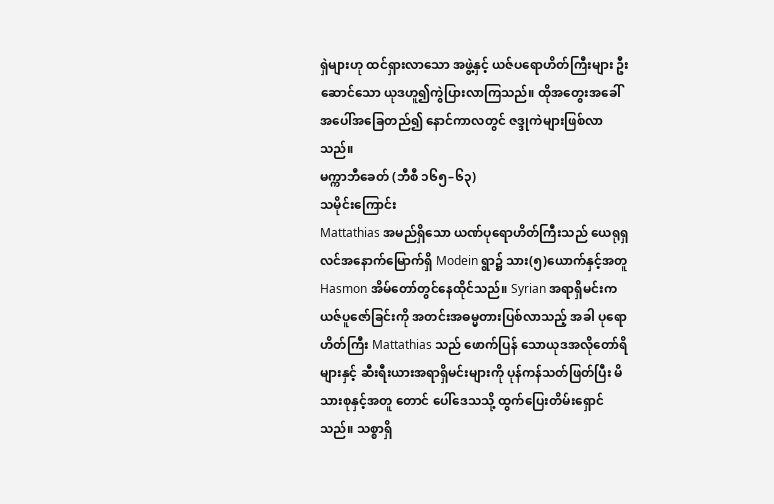ရှဲများဟု ထင်ရှားလာသော အဖွဲ့နှင့် ယဇ်ပရောဟိတ်ကြီးများ ဦးဆောင်သော ယုဒဟူ၍ကွဲပြားလာကြသည်။ ထိုအတွေးအခေါ်အပေါ်အခြေတည်၍ နောင်ကာလတွင် ဇဒ္ဒုကဲများဖြစ်လာ သည်။
မက္ကာဘီခေတ် (ဘီစီ ၁၆၅–၆၃)
သမိုင်းကြောင်း
Mattathias အမည်ရှိသော ယဏ်ပုရောဟိတ်ကြီးသည် ယေရုရှလင်အနောက်မြောက်ရှိ Modein ရွာ၌ သား(၅)ယောက်နှင့်အတူ Hasmon အိမ်တော်တွင်နေထိုင်သည်။ Syrian အရာရှိမင်းက ယဇ်ပူဇော်ခြင်းကို အတင်းအဓမ္မတားပြစ်လာသည့် အခါ ပုရောဟိတ်ကြီး Mattathias သည် ဖောက်ပြန် သောယုဒအလိုတော်ရိများနှင့် ဆီးရီးယားအရာရှိမင်းများကို ပုန်ကန်သတ်ဖြတ်ပြီး မိသားစုနှင့်အတူ တောင် ပေါ်ဒေသသို့ ထွက်ပြေးတိမ်းရှောင်သည်။ သစ္စာရှိ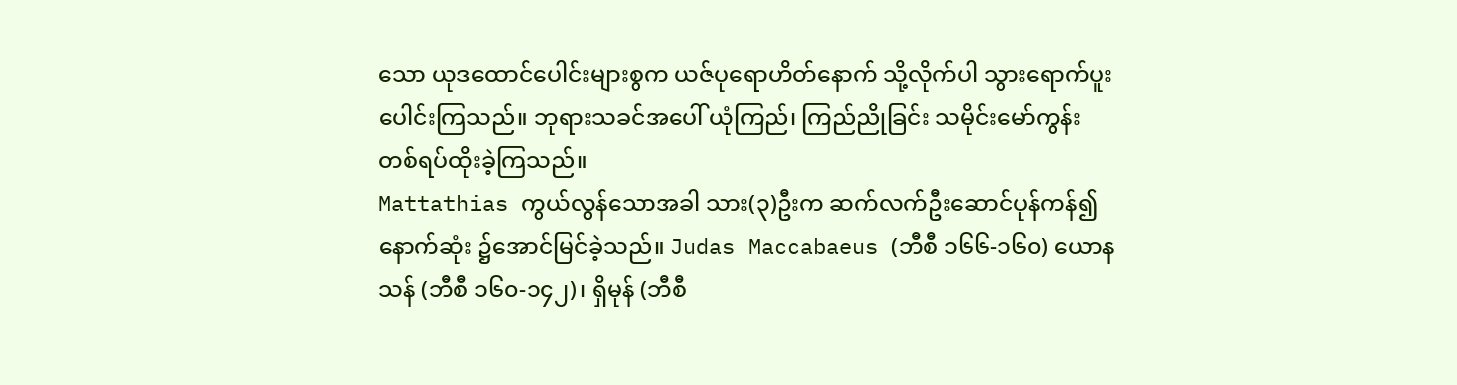သော ယုဒထောင်ပေါင်းများစွက ယဇ်ပုရောဟိတ်နောက် သို့လိုက်ပါ သွားရောက်ပူးပေါင်းကြသည်။ ဘုရားသခင်အပေါ် ယုံကြည်၊ ကြည်ညိုခြင်း သမိုင်းမော်ကွန်း တစ်ရပ်ထိုးခဲ့ကြသည်။
Mattathias ကွယ်လွန်သောအခါ သား(၃)ဦးက ဆက်လက်ဦးဆောင်ပုန်ကန်၍ နောက်ဆုံး ၌အောင်မြင်ခဲ့သည်။ Judas Maccabaeus (ဘီစီ ၁၆၆-၁၆၀) ယောနသန် (ဘီစီ ၁၆၀-၁၄၂)၊ ရှိမုန် (ဘီစီ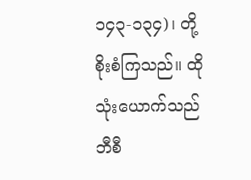၁၄၃-၁၃၄)၊ တို့စိုးစံကြသည်။ ထိုသုံးယောက်သည် ဘီစီ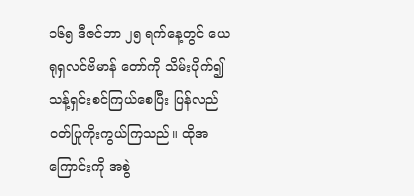၁၆၅ ဒီဇင်ဘာ ၂၅ ရက်နေ့တွင် ယေရုရှလင်ဗိမာန် တော်ကို သိမ်းပိုက်၍ သန့်ရှင်းစင်ကြယ်စေပြီး ပြန်လည်ဝတ်ပြုကိုးကွယ်ကြသည်။ ထိုအကြောင်းကို အစွဲ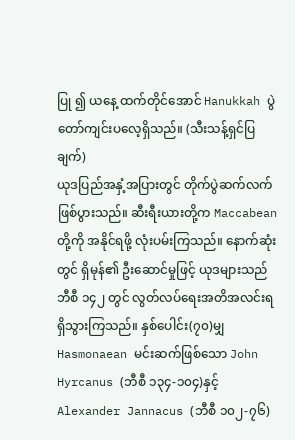ပြု ၍ ယနေ့ ထက်တိုင်အောင် Hanukkah ပွဲတော်ကျင်းပလေ့ရှိသည်။ (သီးသန့်ရှင်ပြချက်)
ယုဒပြည်အနှံ့အပြားတွင် တိုက်ပွဲဆက်လက်ဖြစ်ပွားသည်။ ဆီးရီးယားတို့က Maccabean တို့ကို အနိုင်ရဖို့ လုံးပမ်းကြသည်။ နောက်ဆုံးတွင် ရှိမုန်၏ ဦးဆောင်မှုဖြင့် ယုဒများသည် ဘီစီ ၁၄၂ တွင် လွတ်လပ်ရေးအတိအလင်းရရှိသွားကြသည်။ နှစ်ပေါင်း(၇၀)မျှ Hasmonaean မင်းဆက်ဖြစ်သော John Hyrcanus (ဘီစီ ၁၃၄-၁၀၄)နှင့် Alexander Jannacus (ဘီစီ ၁၀၂-၇၆)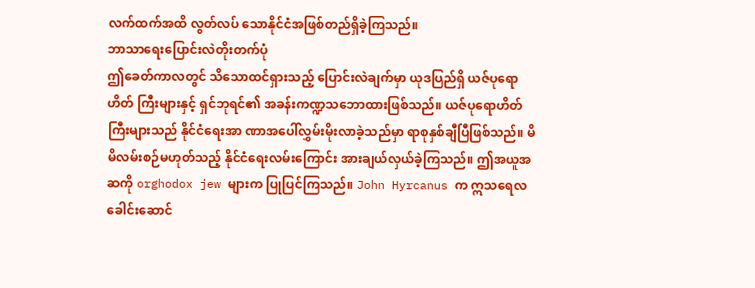လက်ထက်အထိ လွတ်လပ် သောနိုင်ငံအဖြစ်တည်ရှိခဲ့ကြသည်။
ဘာသာရေးပြောင်းလဲတိုးတက်ပုံ
ဤခေတ်ကာလတွင် သိသောထင်ရှားသည့် ပြောင်းလဲချက်မှာ ယုဒပြည်ရှိ ယဇ်ပုရောဟိတ် ကြီးများနှင့် ရှင်ဘုရင်၏ အခန်းကဏ္ဍသဘောထားဖြစ်သည်။ ယဇ်ပုရောဟိတ်ကြီးများသည် နိုင်ငံရေးအာ ဏာအပေါ်လွှမ်းမိုးလာခဲ့သည်မှာ ရာစုနှစ်ချီပြီဖြစ်သည်။ မိမိလမ်းစဉ်မဟုတ်သည့် နိုင်ငံရေးလမ်းကြောင်း အားချယ်လှယ်ခဲ့ကြသည်။ ဤအယူအဆကို orghodox jew များက ပြုပြင်ကြသည်။ John Hyrcanus က ဣသရေလခေါင်းဆောင်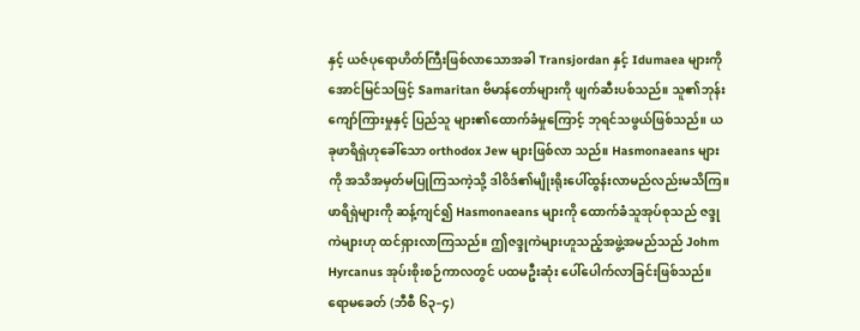နှင့် ယဇ်ပုရောဟိတ်ကြီးဖြစ်လာသောအခါ Transjordan နှင့် Idumaea များကို အောင်မြင်သဖြင့် Samaritan ဗိမာန်တော်များကို ဖျက်ဆီးပစ်သည်။ သူ၏ဘုန်းကျော်ကြားမှုနှင့် ပြည်သူ များ၏ထောက်ခံမှုကြောင့် ဘုရင်သဖွယ်ဖြစ်သည်။ ယခုဖာရိရှဲဟုခေါ်သော orthodox Jew များဖြစ်လာ သည်။ Hasmonaeans များကို အသိအမှတ်မပြုကြသကဲ့သို့ ဒါဝိဒ်၏မျိုးရိုးပေါ်ထွန်းလာမည်လည်းမသိကြ။
ဖာရိရှဲများကို ဆန့်ကျင်၍ Hasmonaeans များကို ထောက်ခံသူအုပ်စုသည် ဇဒ္ဒုကဲများဟု ထင်ရှားလာကြသည်။ ဤဇဒ္ဒုကဲများဟူသည့်အဖွဲ့အမည်သည် Johm Hyrcanus အုပ်းစိုးစဉ်ကာလတွင် ပထမဦးဆုံး ပေါ်ပေါက်လာခြင်းဖြစ်သည်။
ရောမခေတ် (ဘီစီ ၆၃–၄)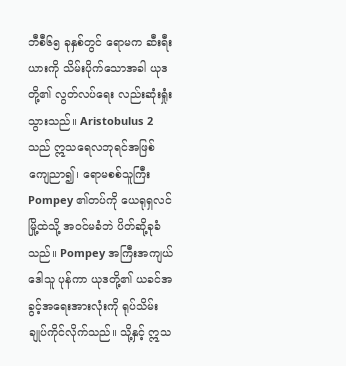ဘီစီ၆၅ ခုနှစ်တွင် ရောမက ဆီးရီးယားကို သိမ်းပိုက်သောအခါ ယုဒတို့၏ လွတ်လပ်ရေး လည်းဆုံးရှုံးသွားသည်။ Aristobulus 2 သည် ဣသရေလဘုရင်အဖြစ်ကျေညာ၍၊ ရောမစစ်သူကြီး Pompey ၏တပ်ကို ယေရုရှလင်မြို့ထဲသို့ အဝင်မခံဘဲ ပိတ်ဆို့ခုခံသည်။ Pompey အကြီးအကျယ်ဒေါသူ ပုန်ကာ ယုဒတို့၏ ယခင်အခွင့်အရေးအားလုံးကို ရုပ်သိမ်းချုပ်ကိုင်လိုက်သည်။ သို့နှင့် ဣသ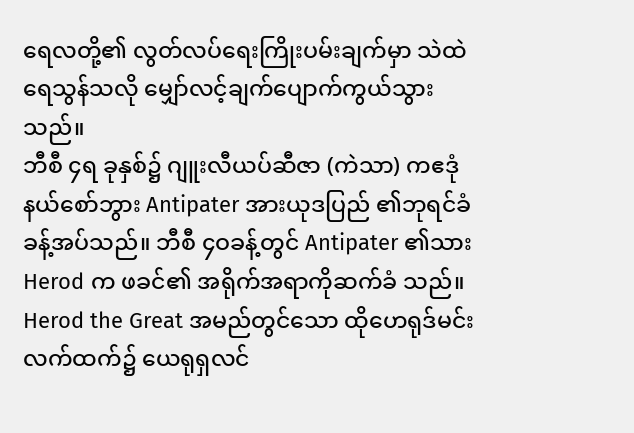ရေလတို့၏ လွတ်လပ်ရေးကြိုးပမ်းချက်မှာ သဲထဲရေသွန်သလို မျှော်လင့်ချက်ပျောက်ကွယ်သွားသည်။
ဘီစီ ၄ရ ခုနှစ်၌ ဂျူးလီယပ်ဆီဇာ (ကဲသာ) ကဧဒုံနယ်စော်ဘွား Antipater အားယုဒပြည် ၏ဘုရင်ခံခန့်အပ်သည်။ ဘီစီ ၄ဝခန့်တွင် Antipater ၏သား Herod က ဖခင်၏ အရိုက်အရာကိုဆက်ခံ သည်။
Herod the Great အမည်တွင်သော ထိုဟေရုဒ်မင်းလက်ထက်၌ ယေရုရှလင်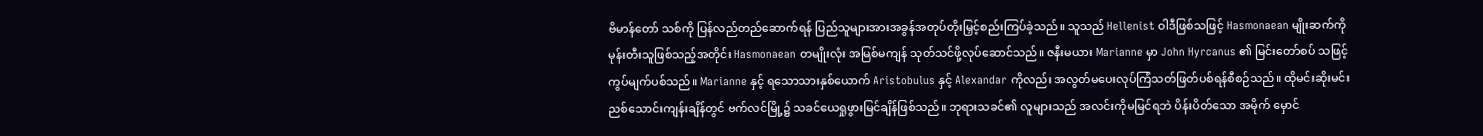ဗိမာန်တော် သစ်ကို ပြန်လည်တည်ဆောက်ရန် ပြည်သူများအားအခွန်အတုပ်တိုးမြှင့်စည်းကြပ်ခဲ့သည်။ သူသည် Hellenist ဝါဒီဖြစ်သဖြင့် Hasmonaean မျိုးဆက်ကို မုန်းတီးသူဖြစ်သည့်အတိုင်း Hasmonaean တမျိုးလုံး အမြစ်မကျန် သုတ်သင်ဖို့လုပ်ဆောင်သည်။ ဇနီးမယား Marianne မှာ John Hyrcanus ၏ မြင်းတော်စပ် သဖြင့် ကွပ်မျက်ပစ်သည်။ Marianne နှင့် ရသောသားနှစ်ယောက် Aristobulus နှင့် Alexandar ကိုလည်း အလွတ်မပေးလုပ်ကြံသတ်ဖြတ်ပစ်ရန်စီစဉ်သည်။ ထိုမင်းဆိုးမင်းညစ်သောင်းကျန်းချိန်တွင် ဗက်လင်မြို့၌ သခင်ယေရှုဖွားမြင်ချိန်ဖြစ်သည်။ ဘုရားသခင်၏ လူများသည် အလင်းကိုမမြင်ရဘဲ ပိန်းပိတ်သော အမိုက် မှောင်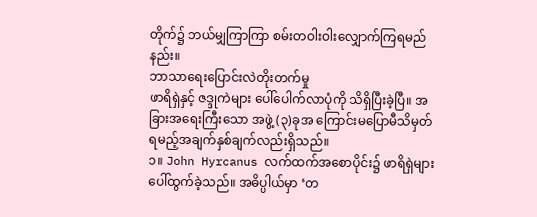တိုက်၌ ဘယ်မျှကြာကြာ စမ်းတဝါးဝါးလျှောက်ကြရမည်နည်း။
ဘာသာရေးပြောင်းလဲတိုးတက်မှု
ဖာရိရှဲနှင့် ဇဒ္ဒုကဲများ ပေါ်ပေါက်လာပုံကို သိရှိပြီးခဲ့ပြီ။ အခြားအရေးကြီးသော အဖွဲ့ (၃)ခုအ ကြောင်းမပြောမီသိမှတ်ရမည့်အချက်နှစ်ချက်လည်းရှိသည်။
၁။ John Hyrcanus လက်ထက်အစောပိုင်း၌ ဖာရိရှဲများပေါ်ထွက်ခဲ့သည်။ အဓိပ္ပါယ်မှာ ‘တ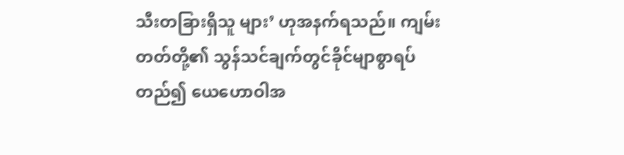သီးတခြားရှိသူ များ’ ဟုအနက်ရသည်။ ကျမ်းတတ်တို့၏ သွန်သင်ချက်တွင်ခိုင်မျာစွာရပ်တည်၍ ယေဟောဝါအ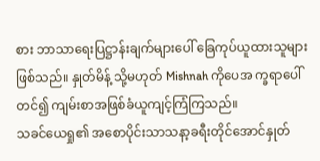စား ဘာသာရေးပြဋ္ဌာန်းချက်များပေါ် ခြေကုပ်ယူထားသူများဖြစ်သည်။ နှုတ်မိန့် သို့မဟုတ် Mishnah ကိုပေအ က္ခရာပေါ်တင်၍ ကျမ်းစာအဖြစ်ခံယူကျင့်ကြံကြသည်။
သခင်ယေရှု၏ အစောပိုင်းသာသနာ့ခရီးတိုင်အောင်နှုတ်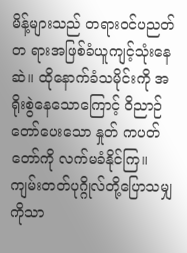မိန့်များသည် တရားဝင်ပညတ်တ ရားအဖြစ်ခံယူကျင့်သုံးနေဆဲ။ ထိုနောက်ခံသမိုင်းကို အရိုးစွဲနေသောကြောင့် ဝိညာဉ်တော်ပေးသော နှုတ် ကပတ်တော်ကို လက်မခံနိုင်ကြ။ ကျမ်းတတ်ပုဂ္ဂိုလ်တို့ပြောသမျှကိုသာ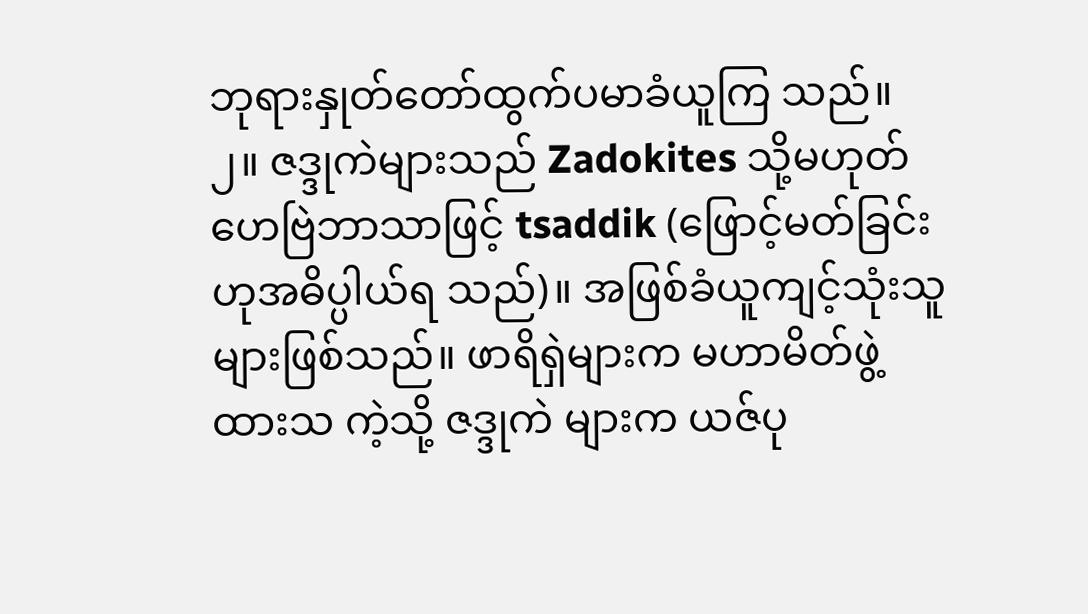ဘုရားနှုတ်တော်ထွက်ပမာခံယူကြ သည်။
၂။ ဇဒ္ဒုကဲများသည် Zadokites သို့မဟုတ်ဟေဗြဲဘာသာဖြင့် tsaddik (ဖြောင့်မတ်ခြင်းဟုအဓိပ္ပါယ်ရ သည်)။ အဖြစ်ခံယူကျင့်သုံးသူများဖြစ်သည်။ ဖာရိရှဲများက မဟာမိတ်ဖွဲ့ထားသ ကဲ့သို့ ဇဒ္ဒုကဲ များက ယဇ်ပု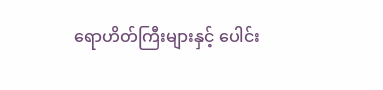ရောဟိတ်ကြီးများနှင့် ပေါင်း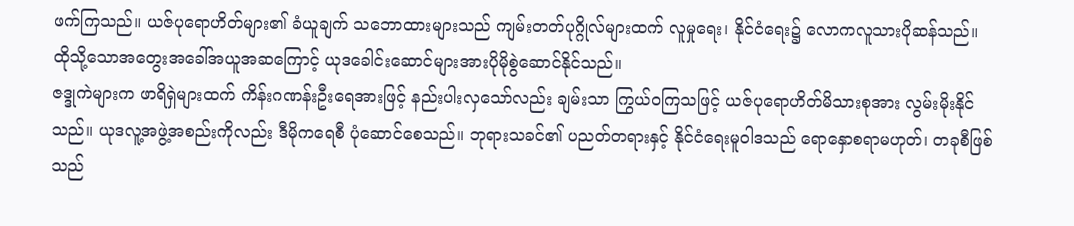ဖက်ကြသည်။ ယဇ်ပုရောဟိတ်များ၏ ခံယူချက် သဘောထားများသည် ကျမ်းတတ်ပုဂ္ဂိုလ်များထက် လူမှုရေး၊ နိုင်ငံရေး၌ လောကလူသားပိုဆန်သည်။ ထိုသို့သောအတွေးအခေါ်အယူအဆကြောင့် ယုဒခေါင်းဆောင်များအားပိုမိုစွဲဆောင်နိုင်သည်။
ဇဒ္ဒုကဲများက ဖာရိရှဲများထက် ကိန်းဂဏန်းဦးရေအားဖြင့် နည်းပါးလှသော်လည်း ချမ်းသာ ကြွယ်ဝကြသဖြင့် ယဇ်ပုရောဟိတ်မိသားစုအား လွမ်းမိုးနိုင်သည်။ ယုဒလူ့အဖွဲ့အစည်းကိုလည်း ဒီမိုကရေစီ ပုံဆောင်စေသည်။ ဘုရားသခင်၏ ပညတ်တရားနှင့် နိုင်ငံရေးမူဝါဒသည် ရောနှောစရာမဟုတ်၊ တခုစီဖြစ် သည်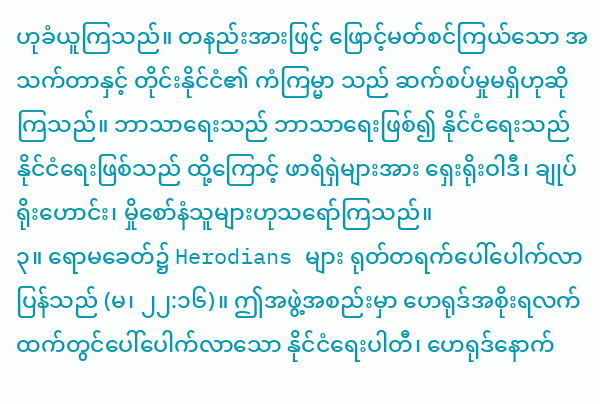ဟုခံယူကြသည်။ တနည်းအားဖြင့် ဖြောင့်မတ်စင်ကြယ်သော အသက်တာနှင့် တိုင်းနိုင်ငံ၏ ကံကြမ္မာ သည် ဆက်စပ်မှုမရှိဟုဆိုကြသည်။ ဘာသာရေးသည် ဘာသာရေးဖြစ်၍ နိုင်ငံရေးသည် နိုင်ငံရေးဖြစ်သည် ထို့ကြောင့် ဖာရိရှဲများအား ရှေးရိုးဝါဒီ၊ ချုပ်ရိုးဟောင်း၊ မှိုစော်နံသူများဟုသရော်ကြသည်။
၃။ ရောမခေတ်၌ Herodians များ ရုတ်တရက်ပေါ်ပေါက်လာပြန်သည် (မ၊ ၂၂:၁၆)။ ဤအဖွဲ့အစည်းမှာ ဟေရုဒ်အစိုးရလက်ထက်တွင်ပေါ်ပေါက်လာသော နိုင်ငံရေးပါတီ၊ ဟေရုဒ်နောက်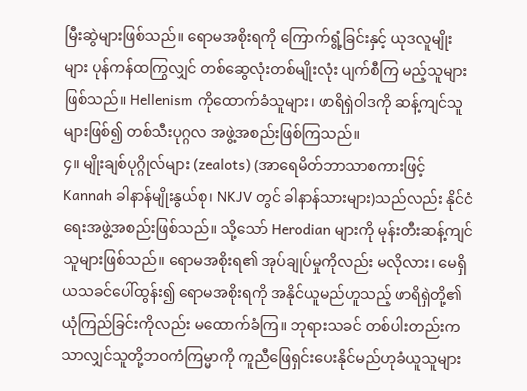မြီးဆွဲများဖြစ်သည်။ ရောမအစိုးရကို ကြောက်ရွံ့ခြင်းနှင့် ယုဒလူမျိုးများ ပုန်ကန်ထကြွလျှင် တစ်ဆွေလုံးတစ်မျိုးလုံး ပျက်စီကြ မည့်သူများဖြစ်သည်။ Hellenism ကိုထောက်ခံသူများ၊ ဖာရိရှဲဝါဒကို ဆန့်ကျင်သူများဖြစ်၍ တစ်သီးပုဂ္ဂလ အဖွဲ့အစည်းဖြစ်ကြသည်။
၄။ မျိုးချစ်ပုဂ္ဂိုလ်များ (zealots) (အာရေမိတ်ဘာသာစကားဖြင့် Kannah ခါနာန်မျိုးနွယ်စု၊ NKJV တွင် ခါနာန်သားများ)သည်လည်း နိုင်ငံရေးအဖွဲ့အစည်းဖြစ်သည်။ သို့သော် Herodian များကို မုန်းတီးဆန့်ကျင် သူများဖြစ်သည်။ ရောမအစိုးရ၏ အုပ်ချုပ်မှုကိုလည်း မလိုလား၊ မေရှိယသခင်ပေါ်ထွန်း၍ ရောမအစိုးရကို အနိုင်ယူမည်ဟူသည့် ဖာရိရှဲတို့၏ ယုံကြည်ခြင်းကိုလည်း မထောက်ခံကြ။ ဘုရားသခင် တစ်ပါးတည်းက သာလျှင်သူတို့ဘဝကံကြမ္မာကို ကူညီဖြေရှင်းပေးနိုင်မည်ဟုခံယူသူများ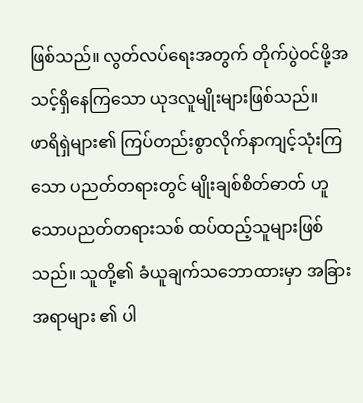ဖြစ်သည်။ လွတ်လပ်ရေးအတွက် တိုက်ပွဲဝင်ဖို့အသင့်ရှိနေကြသော ယုဒလူမျိုးများဖြစ်သည်။
ဖာရိရှဲများ၏ ကြပ်တည်းစွာလိုက်နာကျင့်သုံးကြသော ပညတ်တရားတွင် မျိုးချစ်စိတ်ဓာတ် ဟူသောပညတ်တရားသစ် ထပ်ထည့်သူများဖြစ်သည်။ သူတို့၏ ခံယူချက်သဘောထားမှာ အခြားအရာများ ၏ ပါ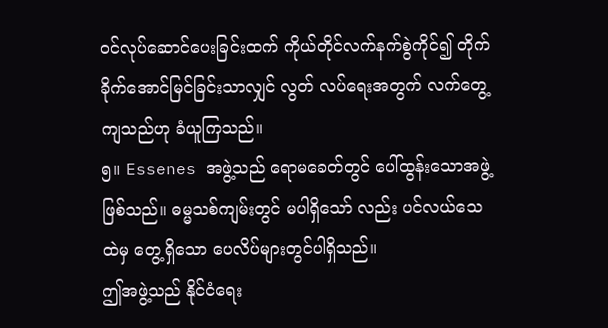ဝင်လုပ်ဆောင်ပေးခြင်းထက် ကိုယ်တိုင်လက်နက်စွဲကိုင်၍ တိုက်ခိုက်အောင်မြင်ခြင်းသာလျှင် လွတ် လပ်ရေးအတွက် လက်တွေ့ကျသည်ဟု ခံယူကြသည်။
၅။ Essenes အဖွဲ့သည် ရောမခေတ်တွင် ပေါ်ထွန်းသောအဖွဲ့ဖြစ်သည်။ ဓမ္မသစ်ကျမ်းတွင် မပါရှိသော် လည်း ပင်လယ်သေထဲမှ တွေ့ရှိသော ပေလိပ်များတွင်ပါရှိသည်။
ဤအဖွဲ့သည် နိုင်ငံရေး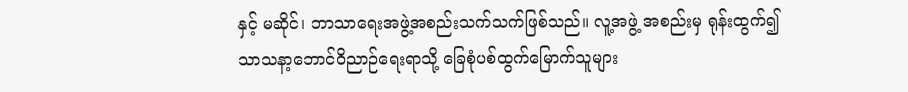နှင့် မဆိုင်၊ ဘာသာရေးအဖွဲ့အစည်းသက်သက်ဖြစ်သည်။ လူ့အဖွဲ့ အစည်းမှ ရုန်းထွက်၍ သာသနာ့ဘောင်ဝိညာဉ်ရေးရာသို့ ခြေစုံပစ်ထွက်မြောက်သူများ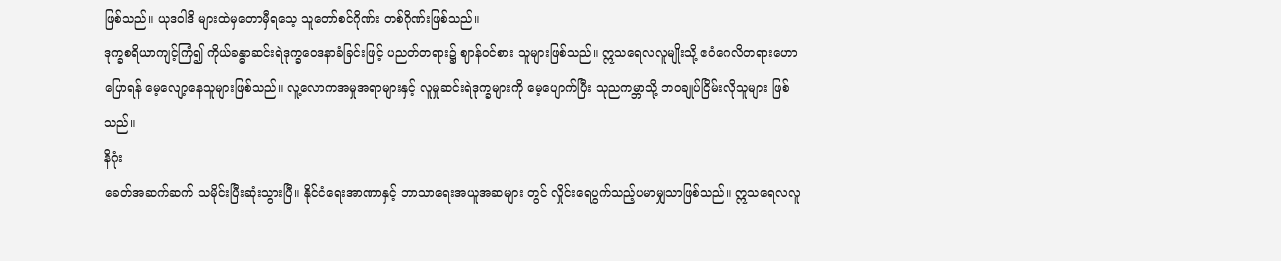ဖြစ်သည်။ ယုဒဝါဒိ များထဲမှတောမှီရသေ့ သူတော်စင်ဂိုဏ်း တစ်ဂိုဏ်းဖြစ်သည်။
ဒုက္ခစရိယာကျင့်ကြံ၍ ကိုယ်ခန္ဓာဆင်းရဲဒုက္ခဝေဒနာခံခြင်းဖြင့် ပညတ်တရား၌ ဈာန်ဝင်စား သူများဖြစ်သည်။ ဣသရေလလူမျိုးသို့ ဧဝံဂေလိတရားဟောပြောရန် မေ့လျော့နေသူများဖြစ်သည်။ လူ့လောကအမှုအရာများနှင့် လူမှုဆင်းရဲဒုက္ခများကို မေ့ပျောက်ပြီး သုညကမ္ဘာသို့ ဘဝချုပ်ငြိမ်းလိုသူများ ဖြစ်သည်။
နိဂုံး
ခေတ်အဆက်ဆက် သမိုင်းပြီးဆုံးသွားပြီ။ နိုင်ငံရေးအာဏာနှင့် ဘာသာရေးအယူအဆများ တွင် လှိုင်းရေပွက်သည့်ပမာမျှသာဖြစ်သည်။ ဣသရေလလူ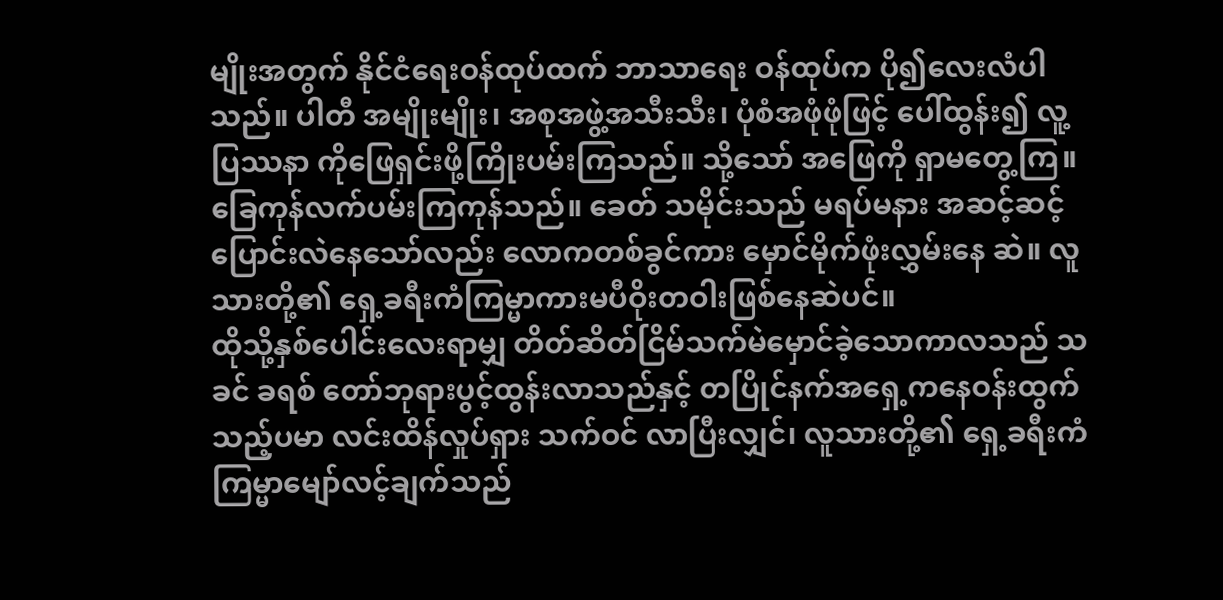မျိုးအတွက် နိုင်ငံရေးဝန်ထုပ်ထက် ဘာသာရေး ဝန်ထုပ်က ပို၍လေးလံပါသည်။ ပါတီ အမျိုးမျိုး၊ အစုအဖွဲ့အသီးသီး၊ ပုံစံအဖုံဖုံဖြင့် ပေါ်ထွန်း၍ လူ့ပြဿနာ ကိုဖြေရှင်းဖို့ကြိုးပမ်းကြသည်။ သို့သော် အဖြေကို ရှာမတွေ့ကြ။ ခြေကုန်လက်ပမ်းကြကုန်သည်။ ခေတ် သမိုင်းသည် မရပ်မနား အဆင့်ဆင့် ပြောင်းလဲနေသော်လည်း လောကတစ်ခွင်ကား မှောင်မိုက်ဖုံးလွှမ်းနေ ဆဲ။ လူသားတို့၏ ရှေ့ခရီးကံကြမ္မာကားမပီဝိုးတဝါးဖြစ်နေဆဲပင်။
ထိုသို့နှစ်ပေါင်းလေးရာမျှ တိတ်ဆိတ်ငြိမ်သက်မဲမှောင်ခဲ့သောကာလသည် သခင် ခရစ် တော်ဘုရားပွင့်ထွန်းလာသည်နှင့် တပြိုင်နက်အရှေ့ကနေဝန်းထွက်သည့်ပမာ လင်းထိန်လှုပ်ရှား သက်ဝင် လာပြီးလျှင်၊ လူသားတို့၏ ရှေ့ခရီးကံကြမ္မာမျော်လင့်ချက်သည်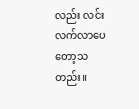လည်း လင်းလက်လာပေတော့သတည်း။